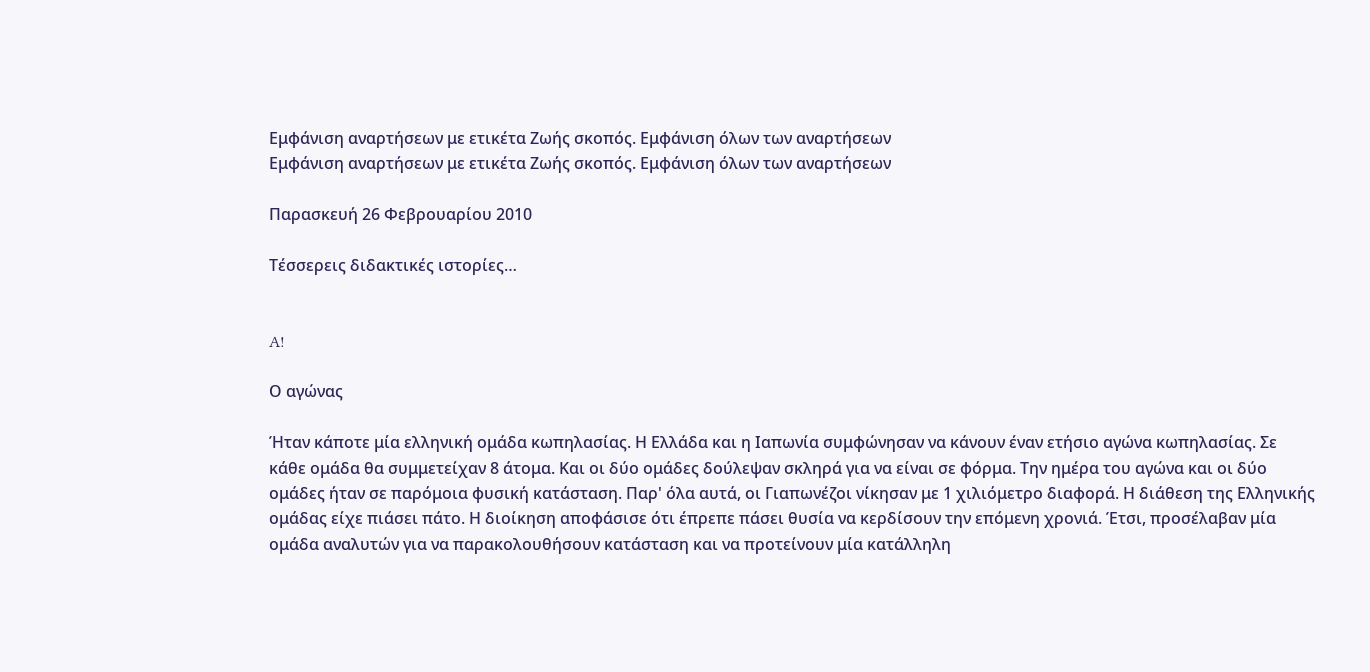Εμφάνιση αναρτήσεων με ετικέτα Ζωής σκοπός. Εμφάνιση όλων των αναρτήσεων
Εμφάνιση αναρτήσεων με ετικέτα Ζωής σκοπός. Εμφάνιση όλων των αναρτήσεων

Παρασκευή 26 Φεβρουαρίου 2010

Τέσσερεις διδακτικές ιστορίες…


A!

Ο αγώνας

Ήταν κάποτε μία ελληνική ομάδα κωπηλασίας. Η Ελλάδα και η Ιαπωνία συμφώνησαν να κάνουν έναν ετήσιο αγώνα κωπηλασίας. Σε κάθε ομάδα θα συμμετείχαν 8 άτομα. Και οι δύο ομάδες δούλεψαν σκληρά για να είναι σε φόρμα. Την ημέρα του αγώνα και οι δύο ομάδες ήταν σε παρόμοια φυσική κατάσταση. Παρ' όλα αυτά, οι Γιαπωνέζοι νίκησαν με 1 χιλιόμετρο διαφορά. Η διάθεση της Ελληνικής ομάδας είχε πιάσει πάτο. Η διοίκηση αποφάσισε ότι έπρεπε πάσει θυσία να κερδίσουν την επόμενη χρονιά. Έτσι, προσέλαβαν μία ομάδα αναλυτών για να παρακολουθήσουν κατάσταση και να προτείνουν μία κατάλληλη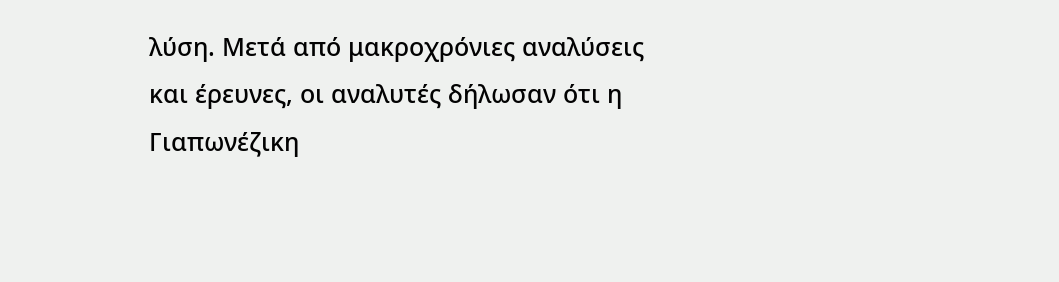λύση. Μετά από μακροχρόνιες αναλύσεις και έρευνες, οι αναλυτές δήλωσαν ότι η Γιαπωνέζικη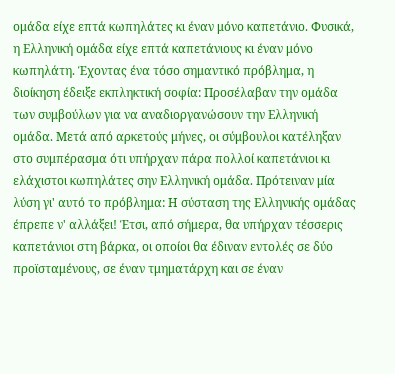ομάδα είχε επτά κωπηλάτες κι έναν μόνο καπετάνιο. Φυσικά, η Ελληνική ομάδα είχε επτά καπετάνιους κι έναν μόνο κωπηλάτη. Έχοντας ένα τόσο σημαντικό πρόβλημα, η διοίκηση έδειξε εκπληκτική σοφία: Προσέλαβαν την ομάδα των συμβούλων για να αναδιοργανώσουν την Ελληνική ομάδα. Μετά από αρκετούς μήνες, οι σύμβουλοι κατέληξαν στο συμπέρασμα ότι υπήρχαν πάρα πολλοί καπετάνιοι κι ελάχιστοι κωπηλάτες σην Ελληνική ομάδα. Πρότειναν μία λύση γι' αυτό το πρόβλημα: Η σύσταση της Ελληνικής ομάδας έπρεπε ν' αλλάξει! Έτσι, από σήμερα, θα υπήρχαν τέσσερις καπετάνιοι στη βάρκα, οι οποίοι θα έδιναν εντολές σε δύο προϊσταμένους, σε έναν τμηματάρχη και σε έναν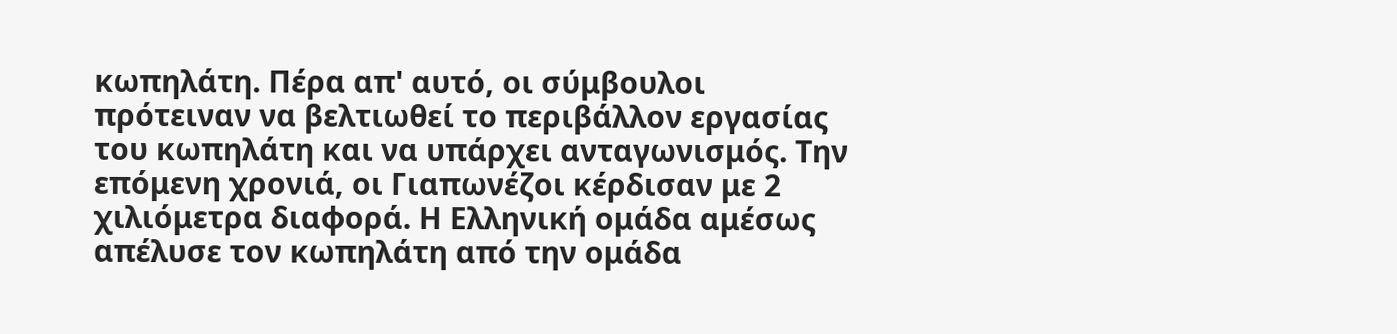κωπηλάτη. Πέρα απ' αυτό, οι σύμβουλοι πρότειναν να βελτιωθεί το περιβάλλον εργασίας του κωπηλάτη και να υπάρχει ανταγωνισμός. Την επόμενη χρονιά, οι Γιαπωνέζοι κέρδισαν με 2 χιλιόμετρα διαφορά. Η Ελληνική ομάδα αμέσως απέλυσε τον κωπηλάτη από την ομάδα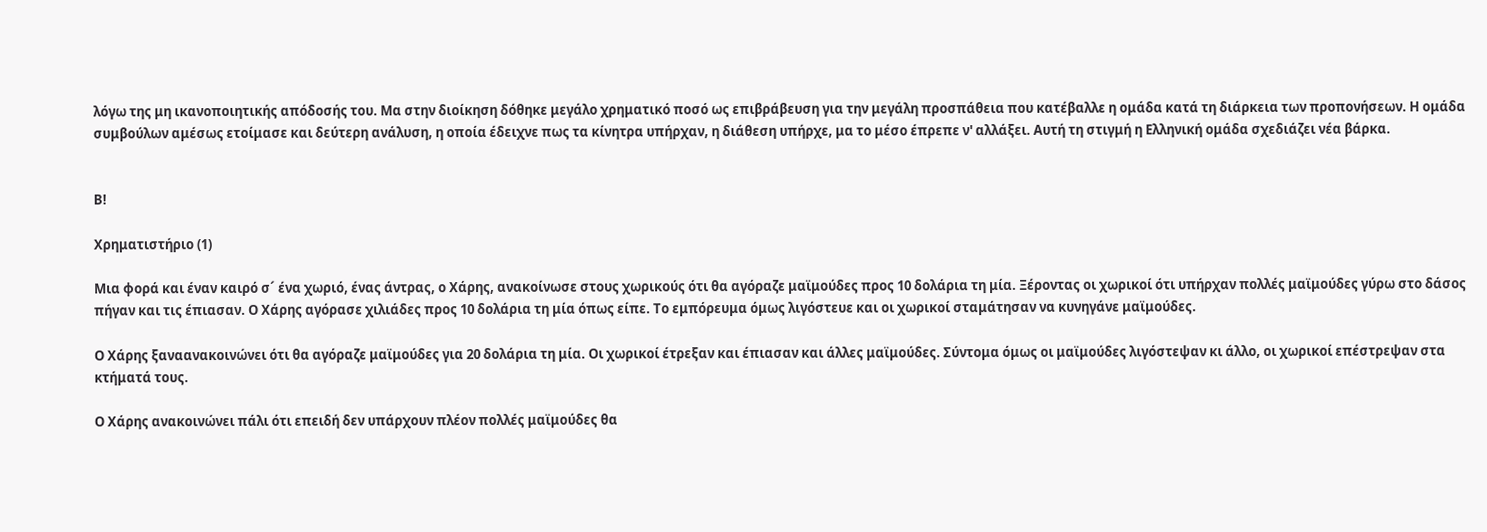λόγω της μη ικανοποιητικής απόδοσής του. Μα στην διοίκηση δόθηκε μεγάλο χρηματικό ποσό ως επιβράβευση για την μεγάλη προσπάθεια που κατέβαλλε η ομάδα κατά τη διάρκεια των προπονήσεων. Η ομάδα συμβούλων αμέσως ετοίμασε και δεύτερη ανάλυση, η οποία έδειχνε πως τα κίνητρα υπήρχαν, η διάθεση υπήρχε, μα το μέσο έπρεπε ν' αλλάξει. Αυτή τη στιγμή η Ελληνική ομάδα σχεδιάζει νέα βάρκα.


Β!

Χρηματιστήριο (1)

Μια φορά και έναν καιρό σ´ ένα χωριό, ένας άντρας, ο Χάρης, ανακοίνωσε στους χωρικούς ότι θα αγόραζε μαϊμούδες προς 10 δολάρια τη μία. Ξέροντας οι χωρικοί ότι υπήρχαν πολλές μαϊμούδες γύρω στο δάσος πήγαν και τις έπιασαν. Ο Χάρης αγόρασε χιλιάδες προς 10 δολάρια τη μία όπως είπε. Το εμπόρευμα όμως λιγόστευε και οι χωρικοί σταμάτησαν να κυνηγάνε μαϊμούδες.

Ο Χάρης ξαναανακοινώνει ότι θα αγόραζε μαϊμούδες για 20 δολάρια τη μία. Οι χωρικοί έτρεξαν και έπιασαν και άλλες μαϊμούδες. Σύντομα όμως οι μαϊμούδες λιγόστεψαν κι άλλο, οι χωρικοί επέστρεψαν στα κτήματά τους.

Ο Χάρης ανακοινώνει πάλι ότι επειδή δεν υπάρχουν πλέον πολλές μαϊμούδες θα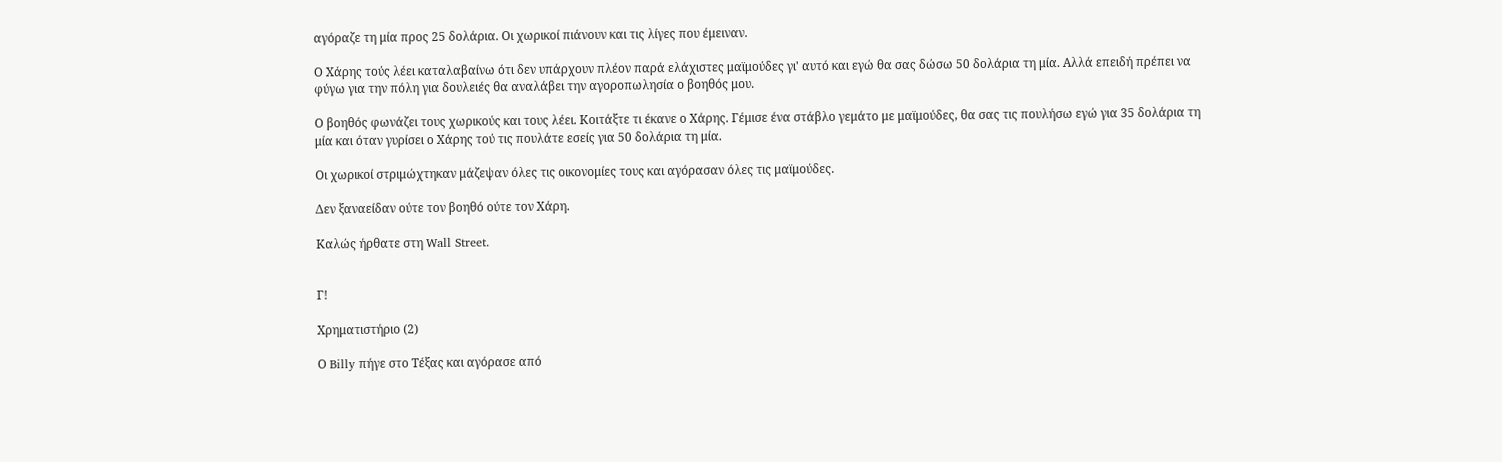αγόραζε τη μία προς 25 δολάρια. Οι χωρικοί πιάνουν και τις λίγες που έμειναν.

Ο Χάρης τούς λέει καταλαβαίνω ότι δεν υπάρχουν πλέον παρά ελάχιστες μαϊμούδες γι' αυτό και εγώ θα σας δώσω 50 δολάρια τη μία. Αλλά επειδή πρέπει να φύγω για την πόλη για δουλειές θα αναλάβει την αγοροπωλησία ο βοηθός μου.

Ο βοηθός φωνάζει τους χωρικούς και τους λέει. Κοιτάξτε τι έκανε ο Χάρης. Γέμισε ένα στάβλο γεμάτο με μαϊμούδες, θα σας τις πουλήσω εγώ για 35 δολάρια τη μία και όταν γυρίσει ο Χάρης τού τις πουλάτε εσείς για 50 δολάρια τη μία.

Οι χωρικοί στριμώχτηκαν μάζεψαν όλες τις οικονομίες τους και αγόρασαν όλες τις μαϊμούδες.

Δεν ξαναείδαν ούτε τον βοηθό ούτε τον Χάρη.

Καλώς ήρθατε στη Wall Street.


Γ!

Χρηματιστήριο (2)

Ο Billy πήγε στο Τέξας και αγόρασε από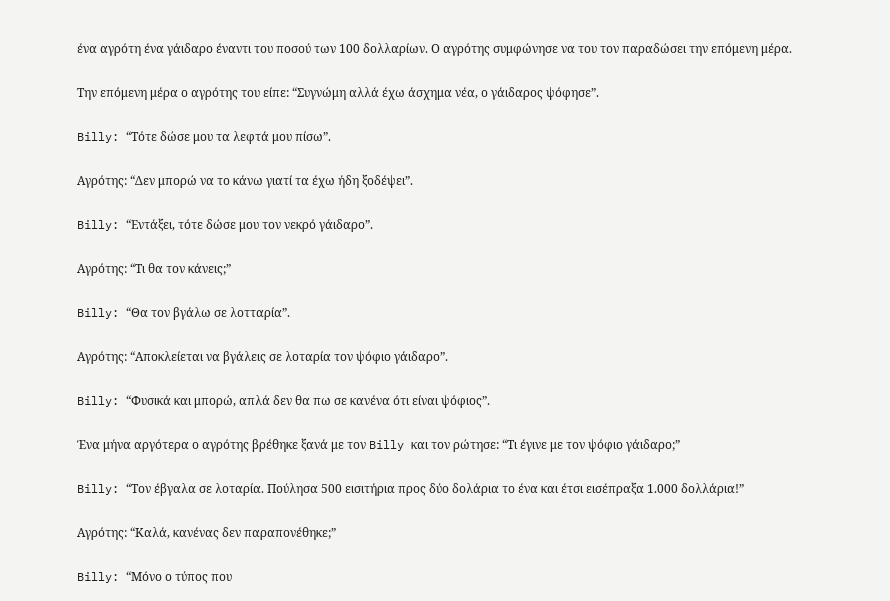ένα αγρότη ένα γάιδαρο έναντι του ποσού των 100 δολλαρίων. Ο αγρότης συμφώνησε να του τον παραδώσει την επόμενη μέρα.

Την επόμενη μέρα ο αγρότης του είπε: “Συγνώμη αλλά έχω άσχημα νέα, ο γάιδαρος ψόφησε”.

Billy: “Τότε δώσε μου τα λεφτά μου πίσω”.

Aγρότης: “Δεν μπορώ να το κάνω γιατί τα έχω ήδη ξοδέψει”.

Billy: “Εντάξει, τότε δώσε μου τον νεκρό γάιδαρο”.

Αγρότης: “Τι θα τον κάνεις;”

Billy: “Θα τον βγάλω σε λοτταρία”.

Αγρότης: “Αποκλείεται να βγάλεις σε λοταρία τον ψόφιο γάιδαρο”.

Billy: “Φυσικά και μπορώ, απλά δεν θα πω σε κανένα ότι είναι ψόφιος”.

Ένα μήνα αργότερα ο αγρότης βρέθηκε ξανά με τον Billy και τον ρώτησε: “Τι έγινε με τον ψόφιο γάιδαρο;”

Billy: “Τον έβγαλα σε λοταρία. Πούλησα 500 εισιτήρια προς δύο δολάρια το ένα και έτσι εισέπραξα 1.000 δολλάρια!”

Aγρότης: “Καλά, κανένας δεν παραπονέθηκε;”

Billy: “Μόνο ο τύπος που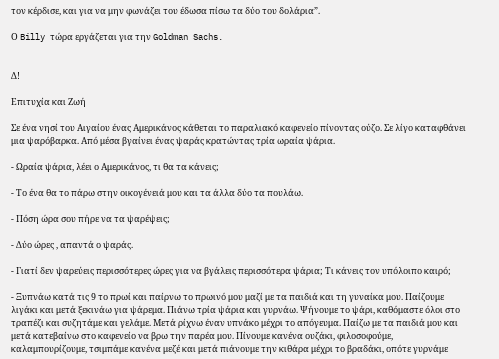τον κέρδισε, και για να μην φωνάζει του έδωσα πίσω τα δύο του δολάρια”.

Ο Billy τώρα εργάζεται για την Goldman Sachs.


Δ!

Επιτυχία και Ζωή

Σε ένα νησί του Αιγαίου ένας Αμερικάνος κάθεται το παραλιακό καφενείο πίνοντας ούζο. Σε λίγο καταφθάνει μια ψαρόβαρκα. Από μέσα βγαίνει ένας ψαράς κρατώντας τρία ωραία ψάρια.

- Ωραία ψάρια, λέει ο Αμερικάνος, τι θα τα κάνεις;

- Το ένα θα το πάρω στην οικογένειά μου και τα άλλα δύο τα πουλάω.

- Πόση ώρα σου πήρε να τα ψαρέψεις;

- Δύο ώρες , απαντά ο ψαράς.

- Γιατί δεν ψαρεύεις περισσότερες ώρες για να βγάλεις περισσότερα ψάρια; Τι κάνεις τον υπόλοιπο καιρό;

- Ξυπνάω κατά τις 9 το πρωί και παίρνω το πρωινό μου μαζί με τα παιδιά και τη γυναίκα μου. Παίζουμε λιγάκι και μετά ξεκινάω για ψάρεμα. Πιάνω τρία ψάρια και γυρνάω. Ψήνουμε το ψάρι, καθόμαστε όλοι στο τραπέζι και συζητάμε και γελάμε. Μετά ρίχνω έναν υπνάκο μέχρι το απόγευμα. Παίζω με τα παιδιά μου και μετά κατεβαίνω στο καφενείο να βρω την παρέα μου. Πίνουμε κανένα ουζάκι, φιλοσοφούμε, καλαμπουρίζουμε, τσιμπάμε κανένα μεζέ και μετά πιάνουμε την κιθάρα μέχρι το βραδάκι, οπότε γυρνάμε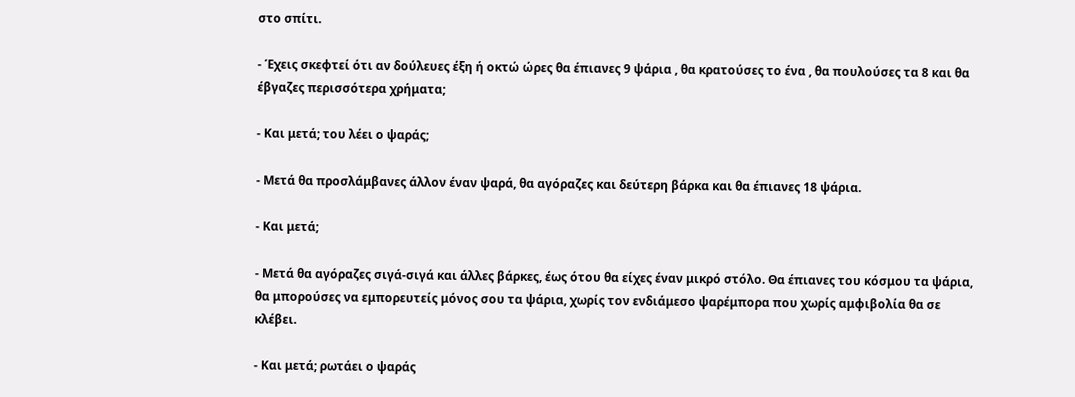στο σπίτι.

- Έχεις σκεφτεί ότι αν δούλευες έξη ή οκτώ ώρες θα έπιανες 9 ψάρια , θα κρατούσες το ένα , θα πουλούσες τα 8 και θα έβγαζες περισσότερα χρήματα;

- Και μετά; του λέει ο ψαράς;

- Μετά θα προσλάμβανες άλλον έναν ψαρά, θα αγόραζες και δεύτερη βάρκα και θα έπιανες 18 ψάρια.

- Και μετά;

- Μετά θα αγόραζες σιγά-σιγά και άλλες βάρκες, έως ότου θα είχες έναν μικρό στόλο. Θα έπιανες του κόσμου τα ψάρια, θα μπορούσες να εμπορευτείς μόνος σου τα ψάρια, χωρίς τον ενδιάμεσο ψαρέμπορα που χωρίς αμφιβολία θα σε κλέβει.

- Και μετά; ρωτάει ο ψαράς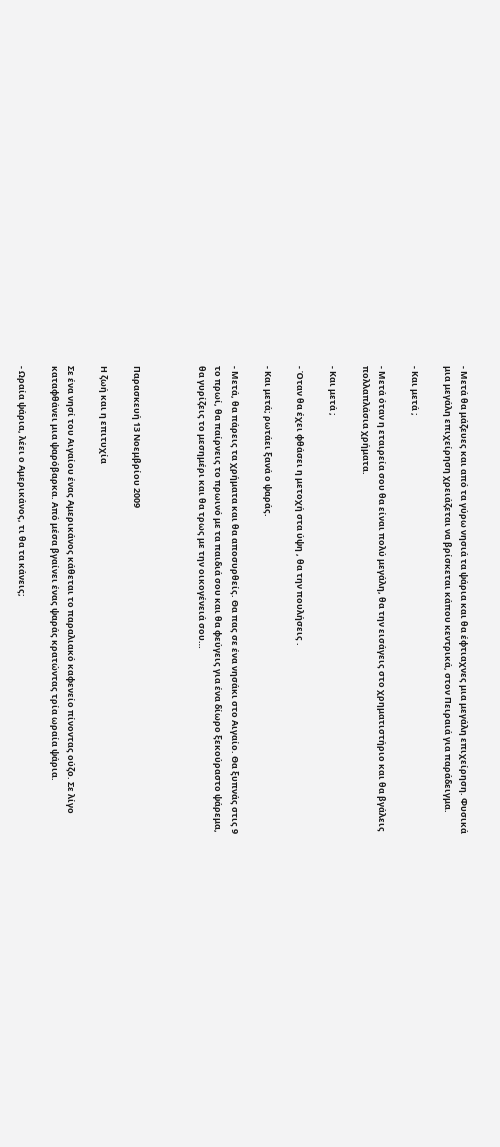- Μετά θα μάζευες και από τα γύρω νησιά τα ψάρια και θα έφτιαχνες μια μεγάλη επιχείρηση. Φυσικά μια μεγάλη επιχείρηση χρειάζεται να βρίσκεται κάπου κεντρικά, στον Πειραιά για παράδειγμα.

- Και μετά ;

- Μετά όταν η εταιρεία σου θα είναι πολύ μεγάλη, θα την εισάγεις στο χρηματιστήριο και θα βγάλεις πολλαπλάσια χρήματα.

- Και μετά ;

- Όταν θα έχει φθάσει η μετοχή στα ύψη , θα την πουλήσεις .

- Και μετά; ρωτάει ξανά ο ψαράς.

- Μετά, θα πάρεις τα χρήματα και θα αποσυρθείς. Θα πας σε ένα νησάκι στο Αιγαίο. Θα ξυπνάς στις 9 το πρωί, θα παίρνεις το πρωινό με τα παιδιά σου και θα φεύγεις για ένα δίωρο ξεκούραστο ψάρεμα, θα γυρίζεις το μεσημέρι και θα τρως με την οικογένειά σου…



Παρασκευή 13 Νοεμβρίου 2009

Η ζωή και η επιτυχία

Σε ένα νησί του Αιγαίου ένας Αμερικάνος κάθεται το παραλιακό καφενείο πίνοντας ούζο. Σε λίγο καταφθάνει μια ψαρόβαρκα. Από μέσα βγαίνει ένας ψαράς κρατώντας τρία ωραία ψάρια.

- Ωραία ψάρια, λέει ο Αμερικάνος, τι θα τα κάνεις;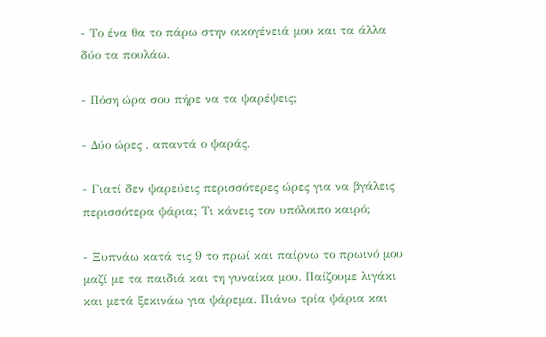- Το ένα θα το πάρω στην οικογένειά μου και τα άλλα δύο τα πουλάω.

- Πόση ώρα σου πήρε να τα ψαρέψεις;

- Δύο ώρες , απαντά ο ψαράς.

- Γιατί δεν ψαρεύεις περισσότερες ώρες για να βγάλεις περισσότερα ψάρια; Τι κάνεις τον υπόλοιπο καιρό;

- Ξυπνάω κατά τις 9 το πρωί και παίρνω το πρωινό μου μαζί με τα παιδιά και τη γυναίκα μου. Παίζουμε λιγάκι και μετά ξεκινάω για ψάρεμα. Πιάνω τρία ψάρια και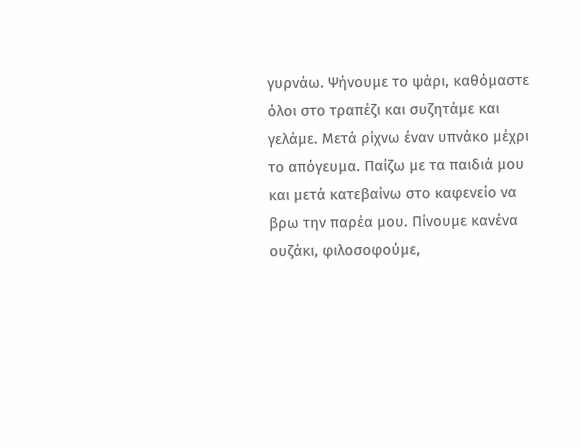γυρνάω. Ψήνουμε το ψάρι, καθόμαστε όλοι στο τραπέζι και συζητάμε και γελάμε. Μετά ρίχνω έναν υπνάκο μέχρι το απόγευμα. Παίζω με τα παιδιά μου και μετά κατεβαίνω στο καφενείο να βρω την παρέα μου. Πίνουμε κανένα ουζάκι, φιλοσοφούμε,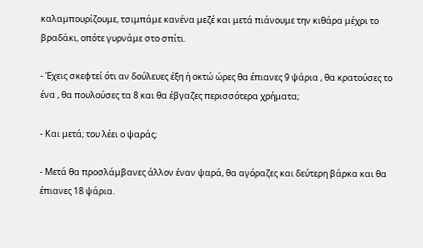καλαμπουρίζουμε, τσιμπάμε κανένα μεζέ και μετά πιάνουμε την κιθάρα μέχρι το βραδάκι, οπότε γυρνάμε στο σπίτι.

- Έχεις σκεφτεί ότι αν δούλευες έξη ή οκτώ ώρες θα έπιανες 9 ψάρια , θα κρατούσες το ένα , θα πουλούσες τα 8 και θα έβγαζες περισσότερα χρήματα;

- Και μετά; του λέει ο ψαράς;

- Μετά θα προσλάμβανες άλλον έναν ψαρά, θα αγόραζες και δεύτερη βάρκα και θα έπιανες 18 ψάρια.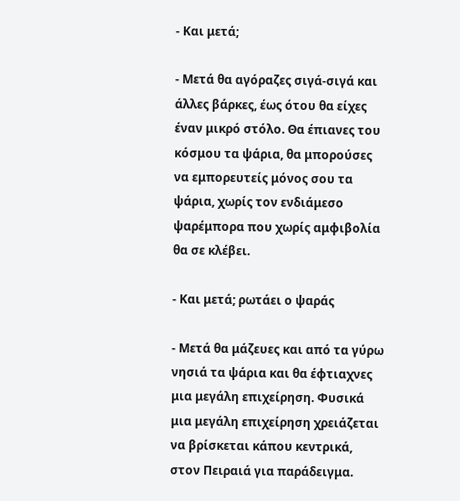- Και μετά;

- Μετά θα αγόραζες σιγά-σιγά και άλλες βάρκες, έως ότου θα είχες έναν μικρό στόλο. Θα έπιανες του κόσμου τα ψάρια, θα μπορούσες να εμπορευτείς μόνος σου τα ψάρια, χωρίς τον ενδιάμεσο ψαρέμπορα που χωρίς αμφιβολία θα σε κλέβει.

- Και μετά; ρωτάει ο ψαράς

- Μετά θα μάζευες και από τα γύρω νησιά τα ψάρια και θα έφτιαχνες μια μεγάλη επιχείρηση. Φυσικά μια μεγάλη επιχείρηση χρειάζεται να βρίσκεται κάπου κεντρικά, στον Πειραιά για παράδειγμα.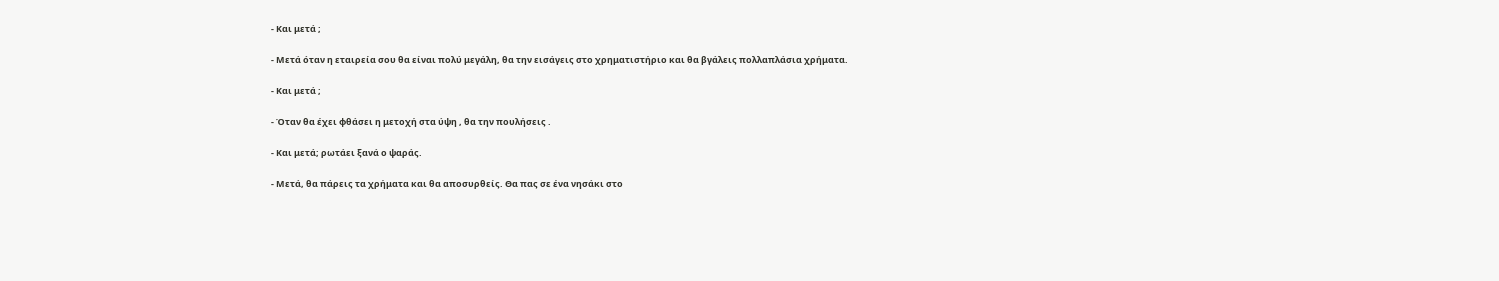- Και μετά ;

- Μετά όταν η εταιρεία σου θα είναι πολύ μεγάλη, θα την εισάγεις στο χρηματιστήριο και θα βγάλεις πολλαπλάσια χρήματα.

- Και μετά ;

- Όταν θα έχει φθάσει η μετοχή στα ύψη , θα την πουλήσεις .

- Και μετά; ρωτάει ξανά ο ψαράς.

- Μετά, θα πάρεις τα χρήματα και θα αποσυρθείς. Θα πας σε ένα νησάκι στο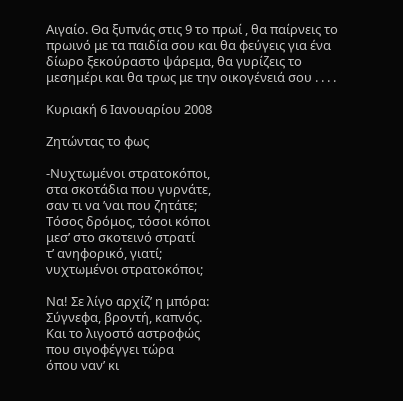Αιγαίο. Θα ξυπνάς στις 9 το πρωί , θα παίρνεις το πρωινό με τα παιδία σου και θα φεύγεις για ένα δίωρο ξεκούραστο ψάρεμα, θα γυρίζεις το μεσημέρι και θα τρως με την οικογένειά σου . . . .

Κυριακή 6 Ιανουαρίου 2008

Ζητώντας το φως

-Νυχτωμένοι στρατοκόποι,
στα σκοτάδια που γυρνάτε,
σαν τι να ’ναι που ζητάτε;
Τόσος δρόμος, τόσοι κόποι
μεσ’ στο σκοτεινό στρατί
τ’ ανηφορικό, γιατί;
νυχτωμένοι στρατοκόποι;

Να! Σε λίγο αρχίζ’ η μπόρα:
Σύγνεφα, βροντή, καπνός.
Και το λιγοστό αστροφώς
που σιγοφέγγει τώρα
όπου ναν’ κι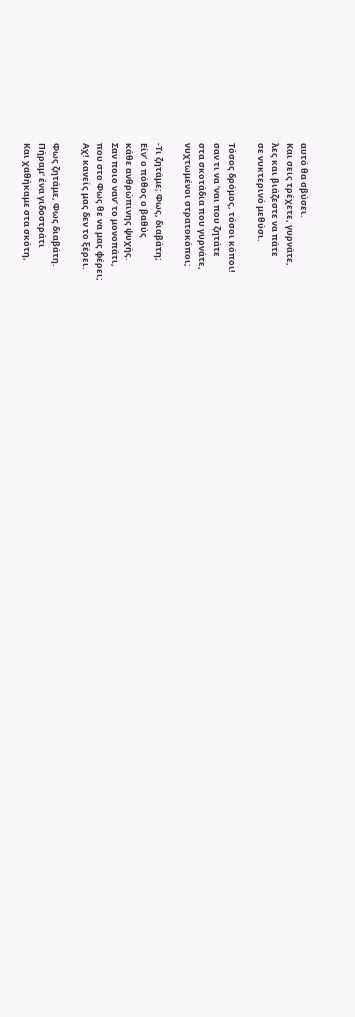αυτό θα σβύσει.
Και σεις τρέχετε, γυρνάτε,
λες και βιάζεστε να πάτε
σε νυκτερινό μεθύσι.

Τόσος δρόμος, τόσοι κόποι!
σαν τι να ’ναι που ζητάτε
στα σκοτάδια που γυρνάτε,
νυχτωμένοι στρατοκόποι;

-Τι ζητάμε; Φως, διαβάτη;
Είν’ ο πόθος ο βαθύς
κάθε ανθρώπινης ψυχής.
Σαν ποιο ναν’ το μονοπάτι,
που στο Φως θε να μας φέρει;
Αχ! κανείς μας δεν το ξέρει.

Φως ζητάμε, Φως διαβάτη.
Πήραμ’ ένα γιδοστράτι
Και χαθήκαμε στα σκότη,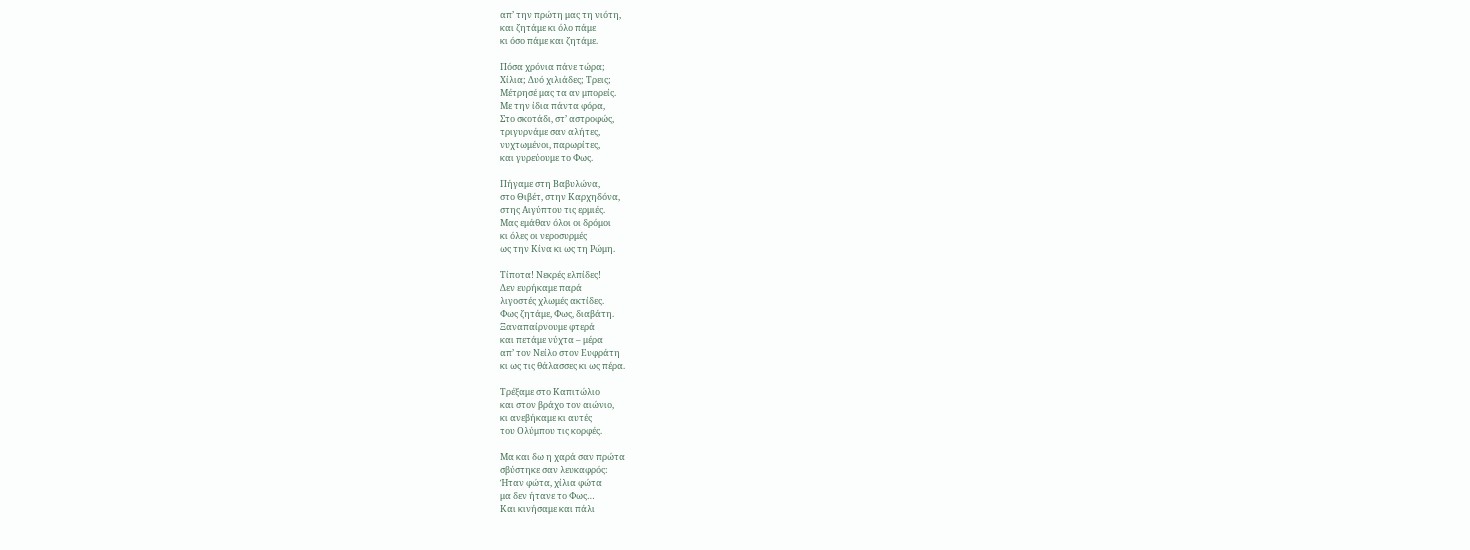απ’ την πρώτη μας τη νιότη,
και ζητάμε κι όλο πάμε
κι όσο πάμε και ζητάμε.

Πόσα χρόνια πάνε τώρα;
Χίλια; Δυό χιλιάδες; Τρεις;
Μέτρησέ μας τα αν μπορείς.
Με την ίδια πάντα φόρα,
Στο σκοτάδι, στ’ αστροφώς,
τριγυρνάμε σαν αλήτες,
νυχτωμένοι, παρωρίτες,
και γυρεύουμε το Φως.

Πήγαμε στη Βαβυλώνα,
στο Θιβέτ, στην Καρχηδόνα,
στης Αιγύπτου τις ερμιές.
Μας εμάθαν όλοι οι δρόμοι
κι όλες οι νεροσυρμές
ως την Κίνα κι ως τη Ρώμη.

Τίποτα! Νεκρές ελπίδες!
Δεν ευρήκαμε παρά
λιγοστές χλωμές ακτίδες.
Φως ζητάμε, Φως, διαβάτη.
Ξαναπαίρνουμε φτερά
και πετάμε νύχτα – μέρα
απ’ τον Νείλο στον Ευφράτη
κι ως τις θάλασσες κι ως πέρα.

Τρέξαμε στο Καπιτώλιο
και στον βράχο τον αιώνιο,
κι ανεβήκαμε κι αυτές
του Ολύμπου τις κορφές.

Μα και δω η χαρά σαν πρώτα
σβύστηκε σαν λευκαφρός:
Ήταν φώτα, χίλια φώτα
μα δεν ήτανε το Φως…
Και κινήσαμε και πάλι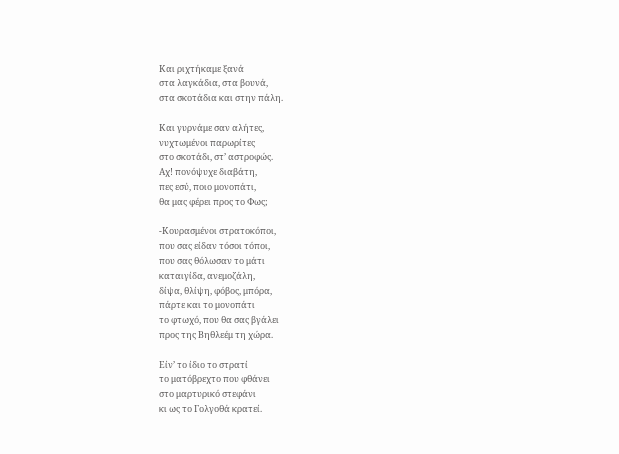Και ριχτήκαμε ξανά
στα λαγκάδια, στα βουνά,
στα σκοτάδια και στην πάλη.

Και γυρνάμε σαν αλήτες,
νυχτωμένοι παρωρίτες
στο σκοτάδι, στ’ αστροφώς.
Αχ! πονόψυχε διαβάτη,
πες εσύ, ποιο μονοπάτι,
θα μας φέρει προς το Φως;

-Κουρασμένοι στρατοκόποι,
που σας είδαν τόσοι τόποι,
που σας θόλωσαν το μάτι
καταιγίδα, ανεμοζάλη,
δίψα, θλίψη, φόβος, μπόρα,
πάρτε και το μονοπάτι
το φτωχό, που θα σας βγάλει
προς της Βηθλεέμ τη χώρα.

Είν’ το ίδιο το στρατί
το ματόβρεχτο που φθάνει
στο μαρτυρικό στεφάνι
κι ως το Γολγοθά κρατεί.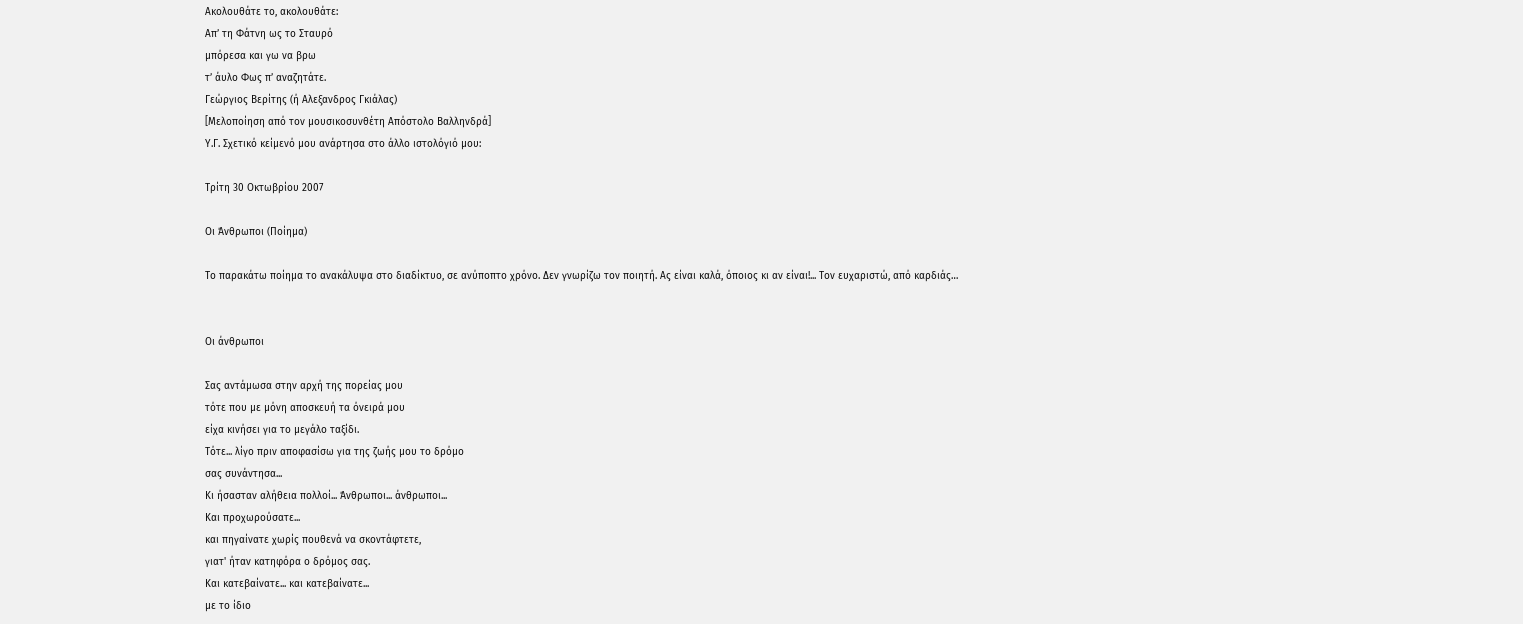Ακολουθάτε το, ακολουθάτε:
Απ’ τη Φάτνη ως το Σταυρό
μπόρεσα και γω να βρω
τ’ άυλο Φως π’ αναζητάτε.
Γεώργιος Βερίτης (ή Αλεξανδρος Γκιάλας)
[Μελοποίηση από τον μουσικοσυνθέτη Απόστολο Βαλληνδρά]
Υ.Γ. Σχετικό κείμενό μου ανάρτησα στο άλλο ιστολόγιό μου:

Τρίτη 30 Οκτωβρίου 2007

Οι Άνθρωποι (Ποίημα)

Το παρακάτω ποίημα το ανακάλυψα στο διαδίκτυο, σε ανύποπτο χρόνο. Δεν γνωρίζω τον ποιητή. Ας είναι καλά, όποιος κι αν είναι!... Τον ευχαριστώ, από καρδιάς…


Οι άνθρωποι

Σας αντάμωσα στην αρχή της πορείας μου
τότε που με μόνη αποσκευή τα όνειρά μου
είχα κινήσει για το μεγάλο ταξίδι.
Τότε... λίγο πριν αποφασίσω για της ζωής μου το δρόμο
σας συνάντησα...
Κι ήσασταν αλήθεια πολλοί... Άνθρωποι... άνθρωποι...
Και προχωρούσατε...
και πηγαίνατε χωρίς πουθενά να σκοντάφτετε,
γιατ' ήταν κατηφόρα ο δρόμος σας.
Και κατεβαίνατε... και κατεβαίνατε...
με το ίδιο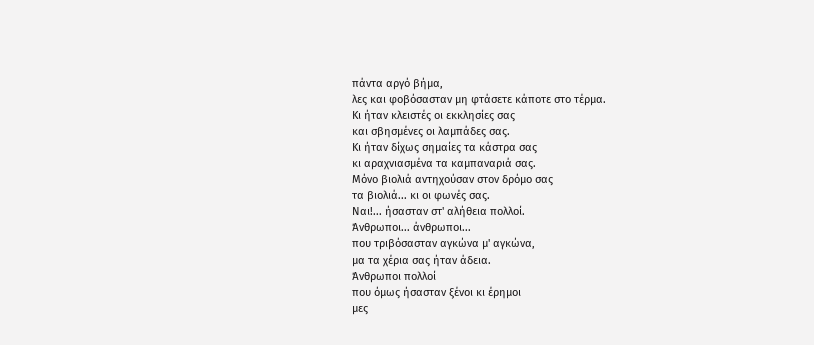πάντα αργό βήμα,
λες και φοβόσασταν μη φτάσετε κάποτε στο τέρμα.
Κι ήταν κλειστές οι εκκλησίες σας
και σβησμένες οι λαμπάδες σας.
Κι ήταν δίχως σημαίες τα κάστρα σας
κι αραχνιασμένα τα καμπαναριά σας.
Μόνο βιολιά αντηχούσαν στον δρόμο σας
τα βιολιά... κι οι φωνές σας.
Ναι!... ήσασταν στ' αλήθεια πολλοί.
Άνθρωποι... άνθρωποι...
που τριβόσασταν αγκώνα μ' αγκώνα,
μα τα χέρια σας ήταν άδεια.
Άνθρωποι πολλοί
που όμως ήσασταν ξένοι κι έρημοι
μες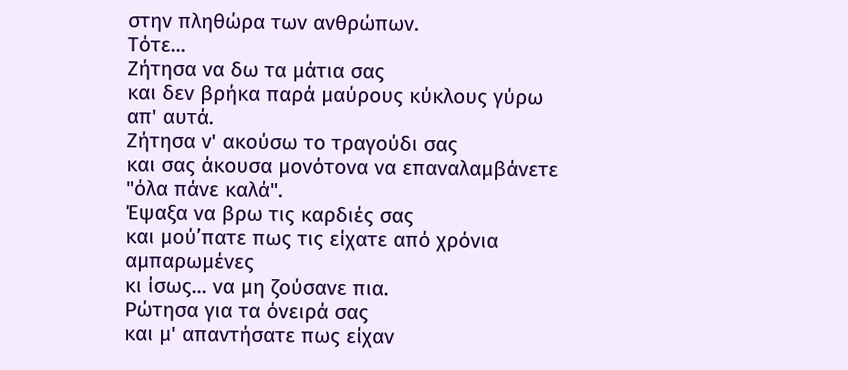στην πληθώρα των ανθρώπων.
Τότε...
Ζήτησα να δω τα μάτια σας
και δεν βρήκα παρά μαύρους κύκλους γύρω απ' αυτά.
Ζήτησα ν' ακούσω το τραγούδι σας
και σας άκουσα μονότονα να επαναλαμβάνετε
"όλα πάνε καλά".
Έψαξα να βρω τις καρδιές σας
και μού’πατε πως τις είχατε από χρόνια αμπαρωμένες
κι ίσως... να μη ζούσανε πια.
Ρώτησα για τα όνειρά σας
και μ' απαντήσατε πως είχαν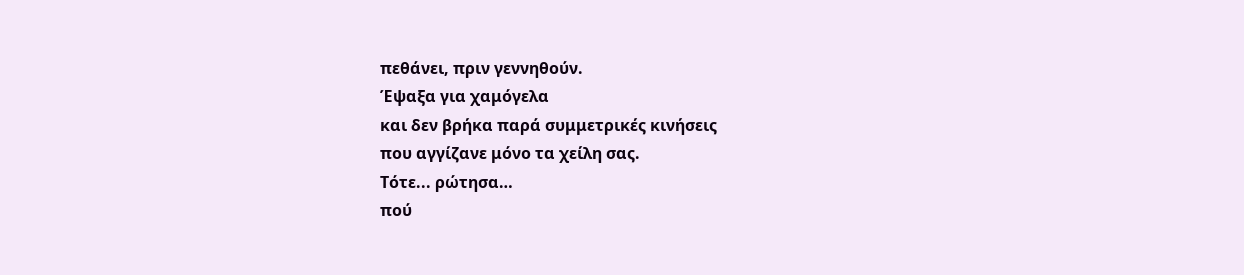πεθάνει, πριν γεννηθούν.
Έψαξα για χαμόγελα
και δεν βρήκα παρά συμμετρικές κινήσεις
που αγγίζανε μόνο τα χείλη σας.
Τότε... ρώτησα…
πού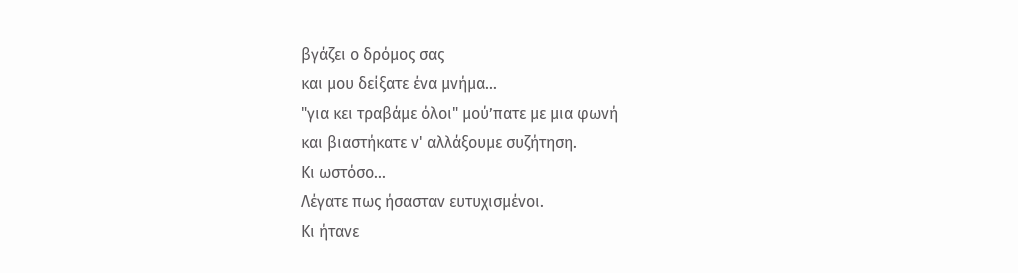βγάζει ο δρόμος σας
και μου δείξατε ένα μνήμα...
"για κει τραβάμε όλοι" μού’πατε με μια φωνή
και βιαστήκατε ν' αλλάξουμε συζήτηση.
Κι ωστόσο...
Λέγατε πως ήσασταν ευτυχισμένοι.
Κι ήτανε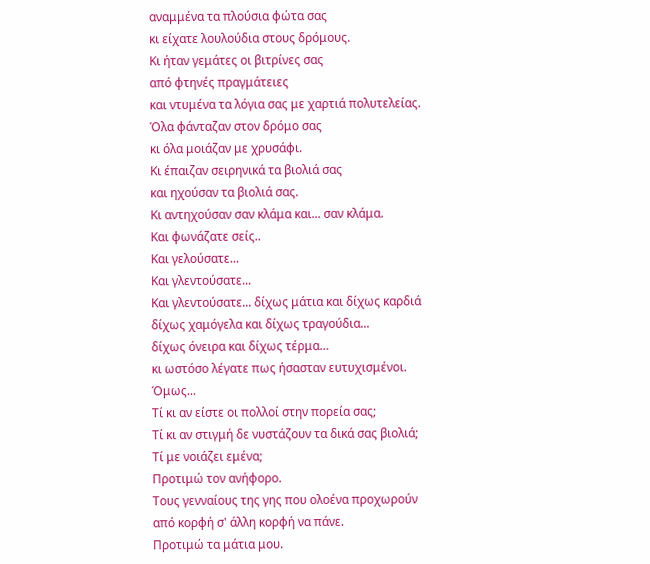αναμμένα τα πλούσια φώτα σας
κι είχατε λουλούδια στους δρόμους.
Κι ήταν γεμάτες οι βιτρίνες σας
από φτηνές πραγμάτειες
και ντυμένα τα λόγια σας με χαρτιά πολυτελείας.
Όλα φάνταζαν στον δρόμο σας
κι όλα μοιάζαν με χρυσάφι.
Κι έπαιζαν σειρηνικά τα βιολιά σας
και ηχούσαν τα βιολιά σας.
Κι αντηχούσαν σαν κλάμα και... σαν κλάμα.
Και φωνάζατε σείς..
Και γελούσατε...
Και γλεντούσατε...
Και γλεντούσατε... δίχως μάτια και δίχως καρδιά
δίχως χαμόγελα και δίχως τραγούδια...
δίχως όνειρα και δίχως τέρμα…
κι ωστόσο λέγατε πως ήσασταν ευτυχισμένοι.
Όμως...
Τί κι αν είστε οι πολλοί στην πορεία σας;
Τί κι αν στιγμή δε νυστάζουν τα δικά σας βιολιά;
Τί με νοιάζει εμένα;
Προτιμώ τον ανήφορο.
Τους γενναίους της γης που ολοένα προχωρούν
από κορφή σ' άλλη κορφή να πάνε.
Προτιμώ τα μάτια μου.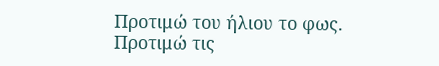Προτιμώ του ήλιου το φως.
Προτιμώ τις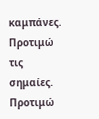καμπάνες.
Προτιμώ τις σημαίες.
Προτιμώ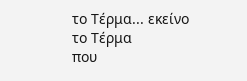το Τέρμα... εκείνο το Τέρμα
που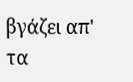βγάζει απ' τα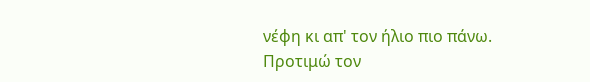νέφη κι απ' τον ήλιο πιο πάνω.
Προτιμώ τον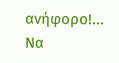ανήφορο!...
Να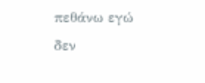πεθάνω εγώ
δεν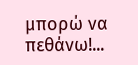μπορώ να πεθάνω!...